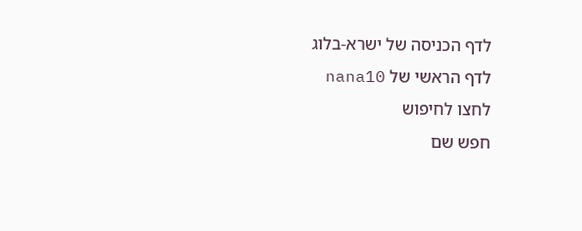לדף הכניסה של ישרא-בלוג
לדף הראשי של nana10
לחצו לחיפוש
חפש שם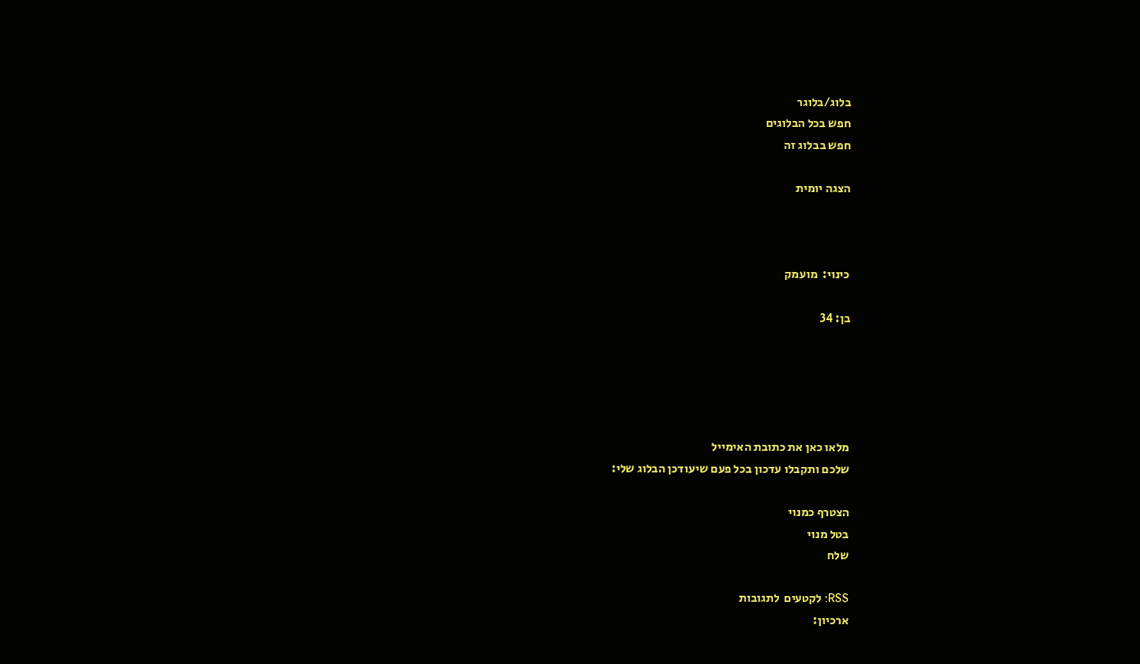בלוג/בלוגר
חפש בכל הבלוגים
חפש בבלוג זה

הצגה יומית



כינוי:  מועמק

בן: 34





מלאו כאן את כתובת האימייל
שלכם ותקבלו עדכון בכל פעם שיעודכן הבלוג שלי:

הצטרף כמנוי
בטל מנוי
שלח

RSS: לקטעים  לתגובות
ארכיון: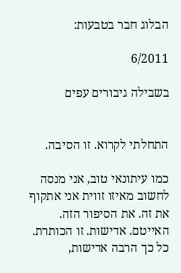הבלוג חבר בטבעות:

6/2011

בשבילה גיבורים עפים


התחלתי לקרוא. זו הסיבה.

כמו עיתונאי טוב, אני מנסה לחשוב מאיזו זווית אני אתקוף את זה. את הסיפור הזה. האייטם. אדישות. זו הכותרת. כל כך הרבה אדישות,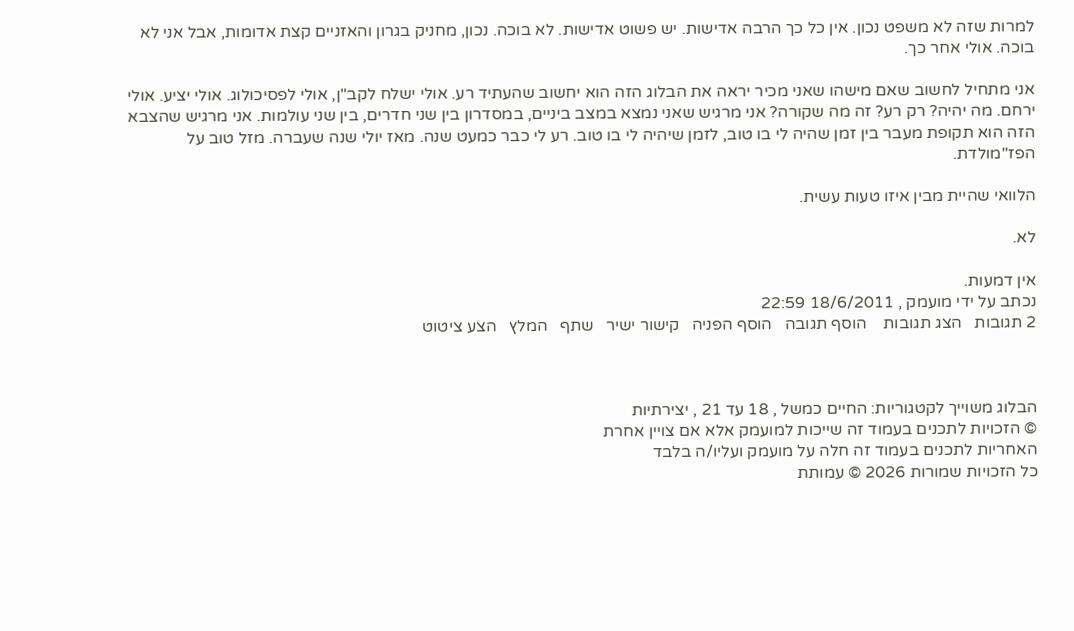למרות שזה לא משפט נכון. אין כל כך הרבה אדישות. יש פשוט אדישות. לא בוכה. נכון, מחניק בגרון והאזניים קצת אדומות, אבל אני לא בוכה. אולי אחר כך.

אני מתחיל לחשוב שאם מישהו שאני מכיר יראה את הבלוג הזה הוא יחשוב שהעתיד רע. אולי ישלח לקב"ן, אולי לפסיכולוג. אולי יציע. אולי ירחם. מה יהיה? רק רע? זה מה שקורה? אני מרגיש שאני נמצא במצב ביניים, במסדרון בין שני חדרים, בין שני עולמות. אני מרגיש שהצבא הזה הוא תקופת מעבר בין זמן שהיה לי בו טוב, לזמן שיהיה לי בו טוב. רע לי כבר כמעט שנה. מאז יולי שנה שעברה. מזל טוב על הפז"מולדת.

הלוואי שהיית מבין איזו טעות עשית.

לא.

אין דמעות.
נכתב על ידי מועמק , 18/6/2011 22:59
2 תגובות   הצג תגובות    הוסף תגובה   הוסף הפניה   קישור ישיר   שתף   המלץ   הצע ציטוט



הבלוג משוייך לקטגוריות: החיים כמשל , 18 עד 21 , יצירתיות
© הזכויות לתכנים בעמוד זה שייכות למועמק אלא אם צויין אחרת
האחריות לתכנים בעמוד זה חלה על מועמק ועליו/ה בלבד
כל הזכויות שמורות 2026 © עמותת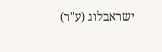ישראבלוג (ע"ר)